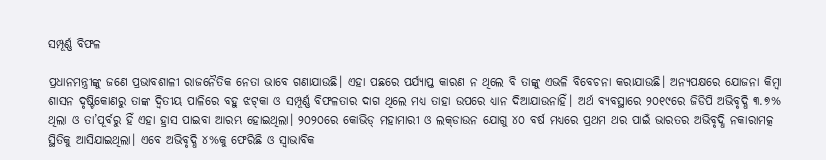ସମ୍ପୂର୍ଣ୍ଣ ବିଫଳ

ପ୍ରଧାନମନ୍ତ୍ରୀଙ୍କୁ ଜଣେ ପ୍ରଭାବଶାଳୀ ରାଜନୈତିକ ନେତା ଭାବେ ଗଣାଯାଉଛି। ଏହା ପଛରେ ପର୍ଯ୍ୟାପ୍ତ କାରଣ ନ ଥିଲେ ବି ତାଙ୍କୁ ଏଭଳି ବିବେଚନା କରାଯାଉଛି। ଅନ୍ୟପକ୍ଷରେ ଯୋଜନା କିମ୍ବା ଶାସନ ଦୃଷ୍ଟିକୋଣରୁ ତାଙ୍କ ଦ୍ୱିତୀୟ ପାଳିରେ ବହୁ ଝଟ୍‌କା ଓ ସମ୍ପୂର୍ଣ୍ଣ ବିଫଳତାର ଦାଗ ଥିଲେ ମଧ୍ୟ ତାହା ଉପରେ ଧ୍ୟାନ ଦିଆଯାଉନାହିଁ। ଅର୍ଥ ବ୍ୟବସ୍ଥାରେ ୨୦୧୯ରେ ଜିଡିପି ଅଭିବୃଦ୍ଧି ୩.୭% ଥିଲା ଓ ତା’ପୂର୍ବରୁ ହିଁ ଏହା ହ୍ରାସ ପାଇବା ଆରମ୍ଭ ହୋଇଥିଲା। ୨୦୨୦ରେ କୋଭିଡ୍‌ ମହାମାରୀ ଓ ଲକ୍‌ଡାଉନ ଯୋଗୁ ୪୦ ବର୍ଷ ମଧ୍ୟରେ ପ୍ରଥମ ଥର ପାଇଁ ଭାରତର ଅଭିବୃଦ୍ଧି ନକାରାମତ୍କ ସ୍ଥିତିକୁ ଆସିଯାଇଥିଲା। ଏବେ ଅଭିବୃଦ୍ଧି ୪%କୁ ଫେରିଛି ଓ ସ୍ବାଭାବିକ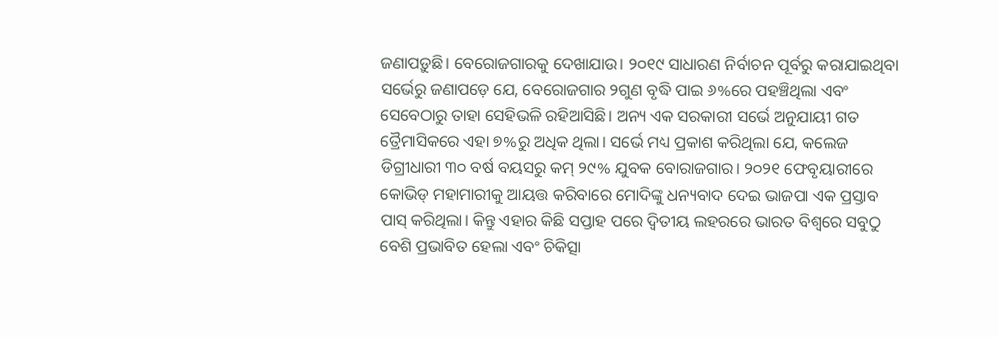ଜଣାପଡ଼ୁଛି। ବେରୋଜଗାରକୁ ଦେଖାଯାଉ। ୨୦୧୯ ସାଧାରଣ ନିର୍ବାଚନ ପୂର୍ବରୁ କରାଯାଇଥିବା ସର୍ଭେରୁ ଜଣାପଡ଼େ ଯେ, ବେରୋଜଗାର ୨ଗୁଣ ବୃଦ୍ଧି ପାଇ ୬%ରେ ପହଞ୍ଚିଥିଲା ଏବଂ ସେବେଠାରୁ ତାହା ସେହିଭଳି ରହିଆସିଛି। ଅନ୍ୟ ଏକ ସରକାରୀ ସର୍ଭେ ଅନୁଯାୟୀ ଗତ ତ୍ରୈମାସିକରେ ଏହା ୭%ରୁ ଅଧିକ ଥିଲା। ସର୍ଭେ ମଧ୍ୟ ପ୍ରକାଶ କରିଥିଲା ଯେ, କଲେଜ ଡିଗ୍ରୀଧାରୀ ୩୦ ବର୍ଷ ବୟସରୁ କମ୍‌ ୨୯% ଯୁବକ ବୋରାଜଗାର। ୨୦୨୧ ଫେବୃୟାରୀରେ କୋଭିଡ୍‌ ମହାମାରୀକୁ ଆୟତ୍ତ କରିବାରେ ମୋଦିଙ୍କୁ ଧନ୍ୟବାଦ ଦେଇ ଭାଜପା ଏକ ପ୍ରସ୍ତାବ ପାସ୍‌ କରିଥିଲା। କିନ୍ତୁ ଏହାର କିଛି ସପ୍ତାହ ପରେ ଦ୍ୱିତୀୟ ଲହରରେ ଭାରତ ବିଶ୍ୱରେ ସବୁଠୁ ବେଶି ପ୍ରଭାବିତ ହେଲା ଏବଂ ଚିକିତ୍ସା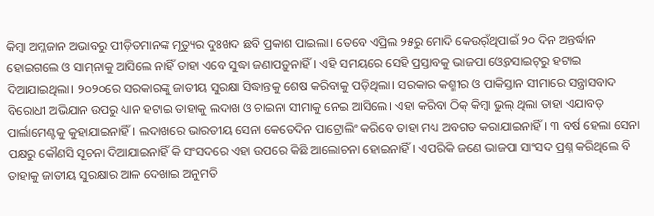କିମ୍ବା ଅମ୍ଳଜାନ ଅଭାବରୁ ପୀଡ଼ିତମାନଙ୍କ ମୃତ୍ୟୁର ଦୁଃଖଦ ଛବି ପ୍ରକାଶ ପାଇଲା। ତେବେ ଏପ୍ରିଲ ୨୫ରୁ ମୋଦି କେଉର୍ଁଥିପାଇଁ ୨୦ ଦିନ ଅନ୍ତର୍ଦ୍ଧାନ ହୋଇଗଲେ ଓ ସାମ୍‌ନାକୁ ଆସିଲେ ନାହିଁ ତାହା ଏବେ ସୁଦ୍ଧା ଜଣାପଡ଼ୁନାହିଁ। ଏହି ସମୟରେ ସେହି ପ୍ରସ୍ତାବକୁ ଭାଜପା ଓ୍ବେବସାଇଟ୍‌ରୁ ହଟାଇ ଦିଆଯାଇଥିଲା। ୨୦୨୦ରେ ସରକାରଙ୍କୁ ଜାତୀୟ ସୁରକ୍ଷା ସିଦ୍ଧାନ୍ତକୁ ଶେଷ କରିବାକୁ ପଡ଼ିଥିଲା। ସରକାର କଶ୍ମୀର ଓ ପାକିସ୍ତାନ ସୀମାରେ ସନ୍ତ୍ରାସବାଦ ବିରୋଧୀ ଅଭିଯାନ ଉପରୁ ଧ୍ୟାନ ହଟାଇ ତାହାକୁ ଲଦାଖ ଓ ଚାଇନା ସୀମାକୁ ନେଇ ଆସିଲେ। ଏହା କରିବା ଠିକ୍‌ କିମ୍ବା ଭୁଲ୍‌ ଥିଲା ତାହା ଏଯାବତ୍‌ ପାର୍ଲାମେଣ୍ଟକୁ କୁହାଯାଇନାହିଁ। ଲଦାଖରେ ଭାରତୀୟ ସେନା କେତେଦିନ ପାଟ୍ରୋଲିଂ କରିବେ ତାହା ମଧ୍ୟ ଅବଗତ କରାଯାଇନାହିଁ। ୩ ବର୍ଷ ହେଲା ସେନା ପକ୍ଷରୁ କୌଣସି ସୂଚନା ଦିଆଯାଇନାହିଁ କି ସଂସଦରେ ଏହା ଉପରେ କିଛି ଆଲୋଚନା ହୋଇନାହିଁ। ଏପରିକି ଜଣେ ଭାଜପା ସାଂସଦ ପ୍ରଶ୍ନ କରିଥିଲେ ବି ତାହାକୁ ଜାତୀୟ ସୁରକ୍ଷାର ଆଳ ଦେଖାଇ ଅନୁମତି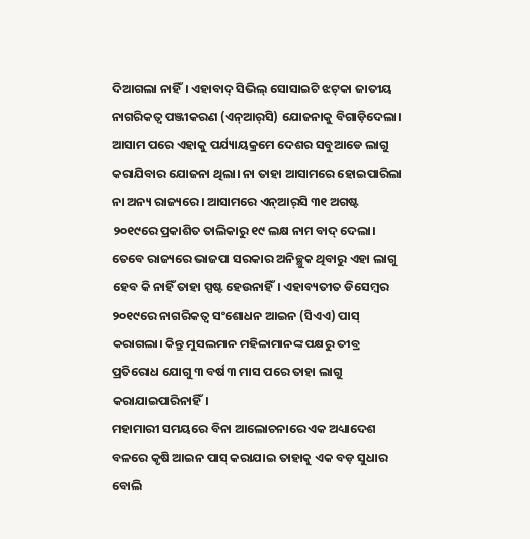ଦିଆଗଲା ନାହିଁ। ଏହାବାଦ୍‌ ସିଭିଲ୍‌ ସୋସାଇଟି ଝଟ୍‌କା ଜାତୀୟ ନାଗରିକତ୍ୱ ପଞ୍ଜୀକରଣ (ଏନ୍‌ଆର୍‌ସି) ଯୋଜନାକୁ ବିଗାଡ଼ିଦେଲା। ଆସାମ ପରେ ଏହାକୁ ପର୍ଯ୍ୟାୟକ୍ରମେ ଦେଶର ସବୁଆଡେ ଲାଗୁ କରାଯିବାର ଯୋଜନା ଥିଲା। ନା ତାହା ଆସାମରେ ହୋଇପାରିଲା ନା ଅନ୍ୟ ରାଜ୍ୟରେ। ଆସାମରେ ଏନ୍‌ଆର୍‌ସି ୩୧ ଅଗଷ୍ଟ ୨୦୧୯ରେ ପ୍ରକାଶିତ ତାଲିକାରୁ ୧୯ ଲକ୍ଷ ନାମ ବାଦ୍‌ ଦେଲା। ତେବେ ରାଜ୍ୟରେ ଭାଜପା ସରକାର ଅନିଚ୍ଛୁକ ଥିବାରୁ ଏହା ଲାଗୁ ହେବ କି ନାହିଁ ତାହା ସ୍ପଷ୍ଟ ହେଉନାହିଁ। ଏହାବ୍ୟତୀତ ଡିସେମ୍ବର ୨୦୧୯ରେ ନାଗରିକତ୍ୱ ସଂଶୋଧନ ଆଇନ (ସିଏଏ) ପାସ୍‌ କରାଗଲା। କିନ୍ତୁ ମୁସଲମାନ ମହିଳାମାନଙ୍କ ପକ୍ଷରୁ ତୀବ୍ର ପ୍ରତିରୋଧ ଯୋଗୁ ୩ ବର୍ଷ ୩ ମାସ ପରେ ତାହା ଲାଗୁ କରାଯାଇପାରିନାହିଁ।
ମହାମାରୀ ସମୟରେ ବିନା ଆଲୋଚନାରେ ଏକ ଅଧ୍ୟାଦେଶ ବଳରେ କୃଷି ଆଇନ ପାସ୍‌ କରାଯାଇ ତାହାକୁ ଏକ ବଡ଼ ସୁଧାର ବୋଲି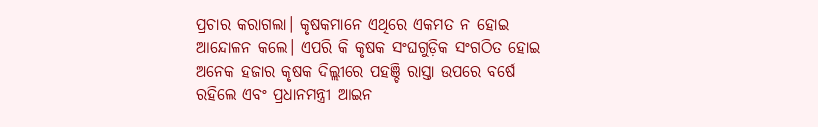ପ୍ରଚାର କରାଗଲା। କୃଷକମାନେ ଏଥିରେ ଏକମତ ନ ହୋଇ ଆନ୍ଦୋଳନ କଲେ। ଏପରି କି କୃଷକ ସଂଘଗୁଡ଼ିକ ସଂଗଠିତ ହୋଇ ଅନେକ ହଜାର କୃଷକ ଦିଲ୍ଲୀରେ ପହଞ୍ଚି ରାସ୍ତା ଉପରେ ବର୍ଷେ ରହିଲେ ଏବଂ ପ୍ରଧାନମନ୍ତ୍ରୀ ଆଇନ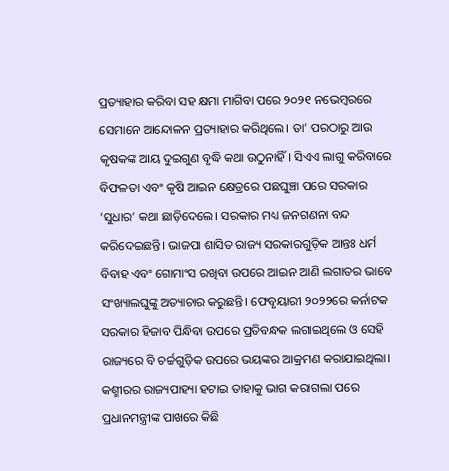ପ୍ରତ୍ୟାହାର କରିବା ସହ କ୍ଷମା ମାଗିବା ପରେ ୨୦୨୧ ନଭେମ୍ବରରେ ସେମାନେ ଆନ୍ଦୋଳନ ପ୍ରତ୍ୟାହାର କରିଥିଲେ। ତା’ ପରଠାରୁ ଆଉ କୃଷକଙ୍କ ଆୟ ଦୁଇଗୁଣ ବୃଦ୍ଧି କଥା ଉଠୁନାହିଁ। ସିଏଏ ଲାଗୁ କରିବାରେ ବିଫଳତା ଏବଂ କୃଷି ଆଇନ କ୍ଷେତ୍ରରେ ପଛଘୁଞ୍ଚା ପରେ ସରକାର ‘ସୁଧାର’ କଥା ଛାଡ଼ିଦେଲେ। ସରକାର ମଧ୍ୟ ଜନଗଣନା ବନ୍ଦ କରିଦେଇଛନ୍ତି। ଭାଜପା ଶାସିତ ରାଜ୍ୟ ସରକାରଗୁଡ଼ିକ ଆନ୍ତଃ ଧର୍ମ ବିବାହ ଏବଂ ଗୋମାଂସ ରଖିବା ଉପରେ ଆଇନ ଆଣି ଲଗାତର ଭାବେ ସଂଖ୍ୟାଲଘୁଙ୍କୁ ଅତ୍ୟାଚାର କରୁଛନ୍ତି। ଫେବୃୟାରୀ ୨୦୨୨ରେ କର୍ନାଟକ ସରକାର ହିଜାବ ପିନ୍ଧିବା ଉପରେ ପ୍ରତିବନ୍ଧକ ଲଗାଇଥିଲେ ଓ ସେହି ରାଜ୍ୟରେ ବି ଚର୍ଚ୍ଚଗୁଡ଼ିକ ଉପରେ ଭୟଙ୍କର ଆକ୍ରମଣ କରାଯାଇଥିଲା। କଶ୍ମୀରର ରାଜ୍ୟପାହ୍ୟା ହଟାଇ ତାହାକୁ ଭାଗ କରାଗଲା ପରେ ପ୍ରଧାନମନ୍ତ୍ରୀଙ୍କ ପାଖରେ କିଛି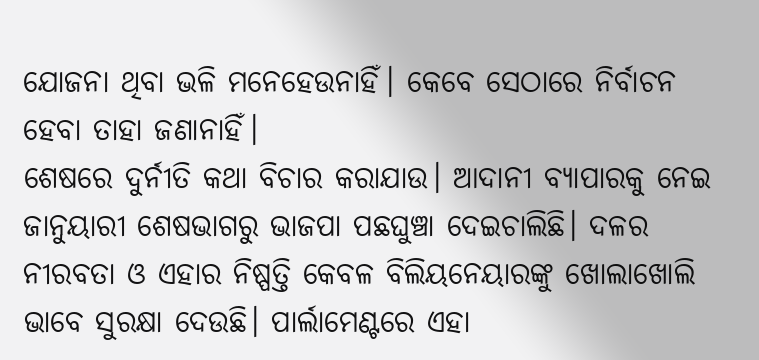ଯୋଜନା ଥିବା ଭଳି ମନେହେଉନାହିଁ। କେବେ ସେଠାରେ ନିର୍ବାଚନ ହେବା ତାହା ଜଣାନାହିଁ।
ଶେଷରେ ଦୁର୍ନୀତି କଥା ବିଚାର କରାଯାଉ। ଆଦାନୀ ବ୍ୟାପାରକୁ ନେଇ ଜାନୁୟାରୀ ଶେଷଭାଗରୁ ଭାଜପା ପଛଘୁଞ୍ଚା ଦେଇଚାଲିଛି। ଦଳର ନୀରବତା ଓ ଏହାର ନିଷ୍ପତ୍ତି କେବଳ ବିଲିୟନେୟାରଙ୍କୁ ଖୋଲାଖୋଲି ଭାବେ ସୁରକ୍ଷା ଦେଉଛି। ପାର୍ଲାମେଣ୍ଟରେ ଏହା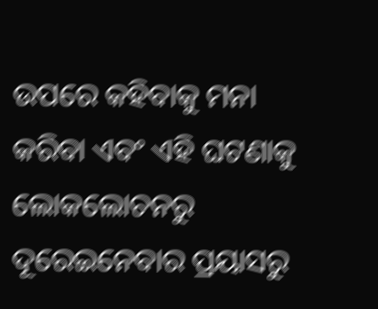ଉପରେ କହିବାକୁ ମନା କରିବା ଏବଂ ଏହି ଘଟଣାକୁ ଲୋକଲୋଚନରୁ ଦୂରେଇନେବାର ପ୍ରୟାସରୁ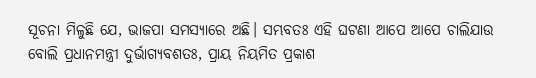ସୂଚନା ମିଳୁଛି ଯେ, ଭାଜପା ସମସ୍ୟାରେ ଅଛି। ସମ୍ଭବତଃ ଏହି ଘଟଣା ଆପେ ଆପେ ଚାଲିଯାଉ ବୋଲି ପ୍ରଧାନମନ୍ତ୍ରୀ ଦୁର୍ଭାଗ୍ୟବଶତଃ, ପ୍ରାୟ ନିୟମିତ ପ୍ରକାଶ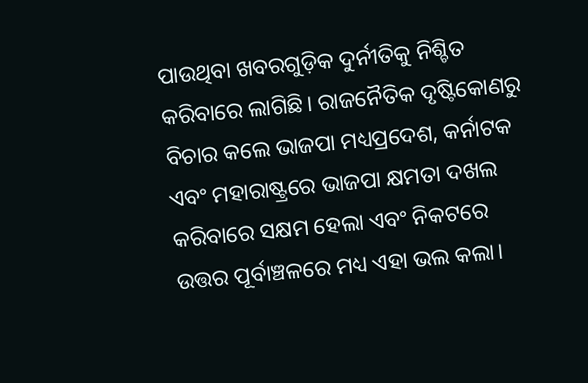ପାଉଥିବା ଖବରଗୁଡ଼ିକ ଦୁର୍ନୀତିକୁ ନିଶ୍ଚିତ କରିବାରେ ଲାଗିଛି। ରାଜନୈତିକ ଦୃଷ୍ଟିକୋଣରୁ ବିଚାର କଲେ ଭାଜପା ମଧ୍ୟପ୍ରଦେଶ, କର୍ନାଟକ ଏବଂ ମହାରାଷ୍ଟ୍ରରେ ଭାଜପା କ୍ଷମତା ଦଖଲ କରିବାରେ ସକ୍ଷମ ହେଲା ଏବଂ ନିକଟରେ ଉତ୍ତର ପୂର୍ବାଞ୍ଚଳରେ ମଧ୍ୟ ଏହା ଭଲ କଲା।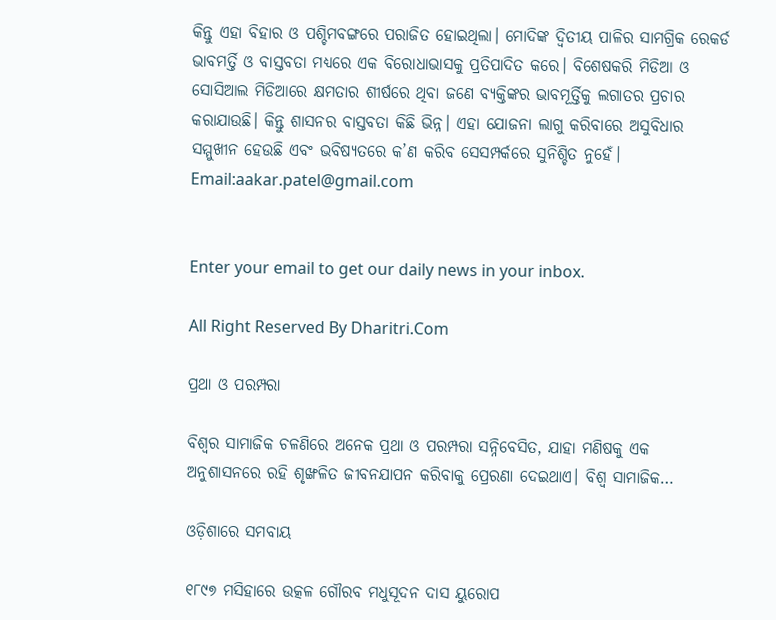କିନ୍ତୁ ଏହା ବିହାର ଓ ପଶ୍ଚିମବଙ୍ଗରେ ପରାଜିତ ହୋଇଥିଲା। ମୋଦିଙ୍କ ଦ୍ୱିତୀୟ ପାଳିର ସାମଗ୍ରିକ ରେକର୍ଡ ଭାବମର୍ତ୍ତି ଓ ବାସ୍ତବତା ମଧ୍ୟରେ ଏକ ବିରୋଧାଭାସକୁ ପ୍ରତିପାଦିତ କରେ। ବିଶେଷକରି ମିଡିଆ ଓ ସୋସିଆଲ ମିଡିଆରେ କ୍ଷମତାର ଶୀର୍ଷରେ ଥିବା ଜଣେ ବ୍ୟକ୍ତିଙ୍କର ଭାବମୂର୍ତ୍ତିକୁ ଲଗାତର ପ୍ରଚାର କରାଯାଉଛି। କିନ୍ତୁ ଶାସନର ବାସ୍ତବତା କିଛି ଭିନ୍ନ। ଏହା ଯୋଜନା ଲାଗୁ କରିବାରେ ଅସୁବିଧାର ସମ୍ମୁଖୀନ ହେଉଛି ଏବଂ ଭବିଷ୍ୟତରେ କ’ଣ କରିବ ସେସମ୍ପର୍କରେ ସୁନିଶ୍ଚିତ ନୁହେଁ।
Email:aakar.patel@gmail.com


Enter your email to get our daily news in your inbox.

All Right Reserved By Dharitri.Com

ପ୍ରଥା ଓ ପରମ୍ପରା

ବିଶ୍ୱର ସାମାଜିକ ଚଳଣିରେ ଅନେକ ପ୍ରଥା ଓ ପରମ୍ପରା ସନ୍ନିବେସିତ, ଯାହା ମଣିଷକୁ ଏକ ଅନୁଶାସନରେ ରହି ଶୃଙ୍ଖଳିତ ଜୀବନଯାପନ କରିବାକୁ ପ୍ରେରଣା ଦେଇଥାଏ। ବିଶ୍ୱ ସାମାଜିକ…

ଓଡ଼ିଶାରେ ସମବାୟ

୧୮୯୭ ମସିହାରେ ଉତ୍କଳ ଗୌରବ ମଧୁସୂଦନ ଦାସ ୟୁରୋପ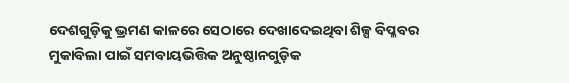ଦେଶଗୁଡ଼ିକୁ ଭ୍ରମଣ କାଳରେ ସେଠାରେ ଦେଖାଦେଇଥିବା ଶିଳ୍ପ ବିପ୍ଳବର ମୁକାବିଲା ପାଇଁ ସମବାୟଭିତ୍ତିକ ଅନୁଷ୍ଠାନଗୁଡ଼ିକ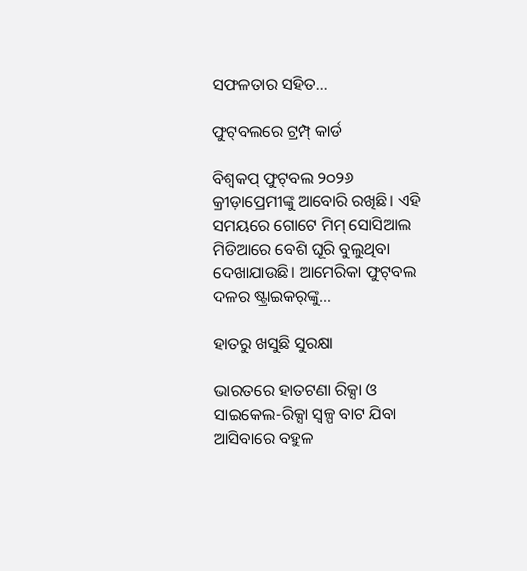ସଫଳତାର ସହିତ…

ଫୁଟ୍‌ବଲରେ ଟ୍ରମ୍ପ୍‌ କାର୍ଡ

ବିଶ୍ୱକପ୍‌ ଫୁଟ୍‌ବଲ ୨୦୨୬ କ୍ରୀଡ଼ାପ୍ରେମୀଙ୍କୁ ଆବୋରି ରଖିଛି। ଏହି ସମୟରେ ଗୋଟେ ମିମ୍‌ ସୋସିଆଲ ମିଡିଆରେ ବେଶି ଘୂରି ବୁଲୁଥିବା ଦେଖାଯାଉଛି। ଆମେରିକା ଫୁଟ୍‌ବଲ ଦଳର ଷ୍ଟ୍ରାଇକର୍‌ଙ୍କୁ…

ହାତରୁ ଖସୁଛି ସୁରକ୍ଷା

ଭାରତରେ ହାତଟଣା ରିକ୍ସା ଓ ସାଇକେଲ-ରିକ୍ସା ସ୍ବଳ୍ପ ବାଟ ଯିବା ଆସିବାରେ ବହୁଳ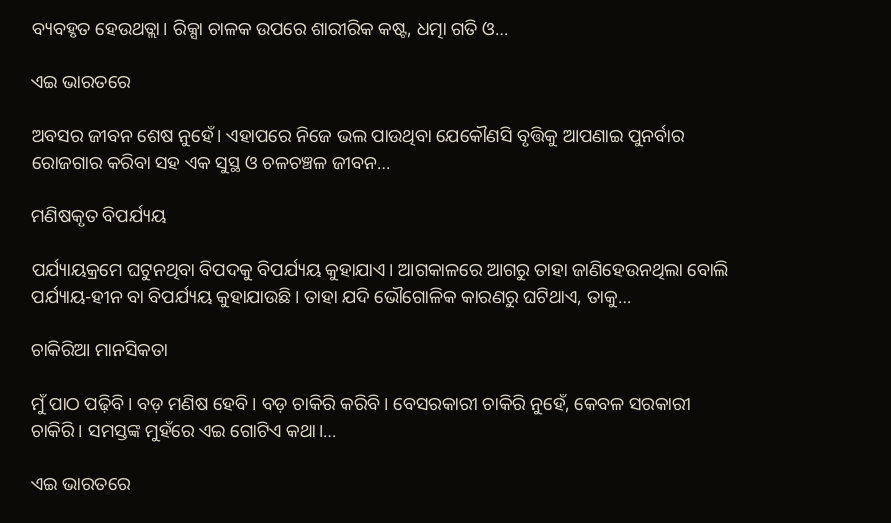ବ୍ୟବହୃତ ହେଉଥତ୍ଲା। ରିକ୍ସା ଚାଳକ ଉପରେ ଶାରୀରିକ କଷ୍ଟ, ଧତ୍ମା ଗତି ଓ…

ଏଇ ଭାରତରେ

ଅବସର ଜୀବନ ଶେଷ ନୁହେଁ। ଏହାପରେ ନିଜେ ଭଲ ପାଉଥିବା ଯେକୌଣସି ବୃତ୍ତିକୁ ଆପଣାଇ ପୁନର୍ବାର ରୋଜଗାର କରିବା ସହ ଏକ ସୁସ୍ଥ ଓ ଚଳଚଞ୍ଚଳ ଜୀବନ…

ମଣିଷକୃତ ବିପର୍ଯ୍ୟୟ

ପର୍ଯ୍ୟାୟକ୍ରମେ ଘଟୁନଥିବା ବିପଦକୁ ବିପର୍ଯ୍ୟୟ କୁହାଯାଏ। ଆଗକାଳରେ ଆଗରୁ ତାହା ଜାଣିହେଉନଥିଲା ବୋଲି ପର୍ଯ୍ୟାୟ-ହୀନ ବା ବିପର୍ଯ୍ୟୟ କୁହାଯାଉଛି। ତାହା ଯଦି ଭୌଗୋଳିକ କାରଣରୁ ଘଟିଥାଏ, ତାକୁ…

ଚାକିରିଆ ମାନସିକତା

ମୁଁ ପାଠ ପଢ଼ିବି। ବଡ଼ ମଣିଷ ହେବି। ବଡ଼ ଚାକିରି କରିବି। ବେସରକାରୀ ଚାକିରି ନୁହେଁ, କେବଳ ସରକାରୀ ଚାକିରି। ସମସ୍ତଙ୍କ ମୁହଁରେ ଏଇ ଗୋଟିଏ କଥା।…

ଏଇ ଭାରତରେ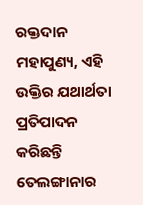ରକ୍ତଦାନ ମହାପୁଣ୍ୟ, ଏହି ଉକ୍ତିର ଯଥାର୍ଥତା ପ୍ରତିପାଦନ କରିଛନ୍ତି ତେଲଙ୍ଗାନାର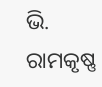ଭି. ରାମକୃଷ୍ଣ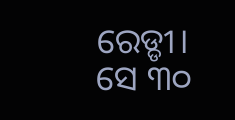ରେଡ୍ଡୀ। ସେ ୩୦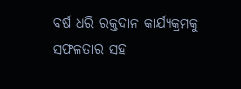ବର୍ଷ ଧରି ରକ୍ତଦାନ କାର୍ଯ୍ୟକ୍ରମକୁ ସଫଳତାର ସହ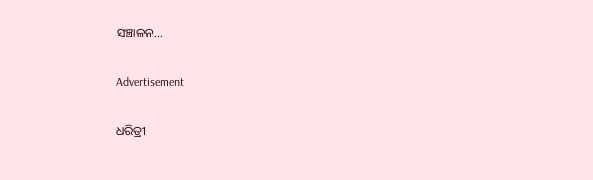ସଞ୍ଚାଳନ…

Advertisement

ଧରିତ୍ରୀ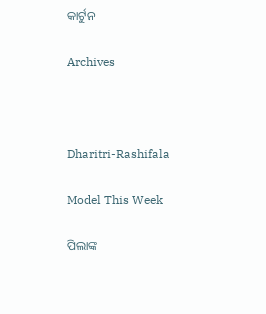କାର୍ଟୁନ

Archives



Dharitri-Rashifala

Model This Week

ପିଲାଙ୍କ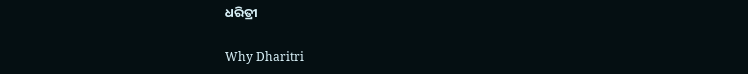ଧରିତ୍ରୀ

Why Dharitri